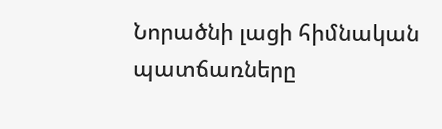Նորածնի լացի հիմնական պատճառները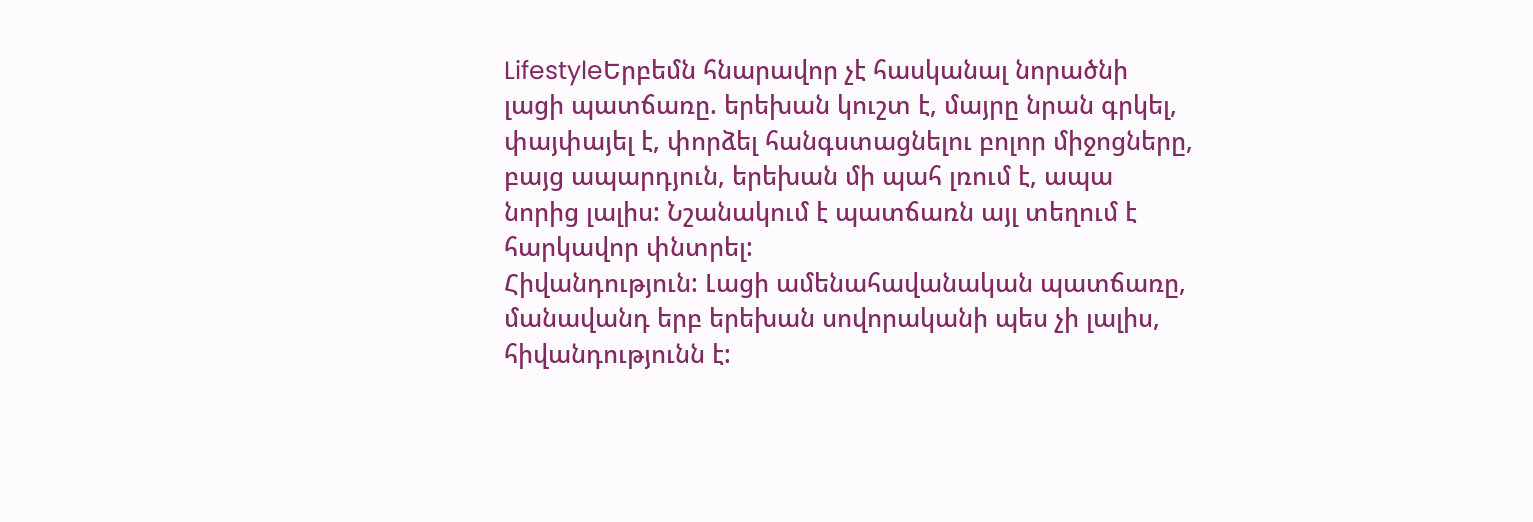LifestyleԵրբեմն հնարավոր չէ հասկանալ նորածնի լացի պատճառը. երեխան կուշտ է, մայրը նրան գրկել, փայփայել է, փորձել հանգստացնելու բոլոր միջոցները, բայց ապարդյուն, երեխան մի պահ լռում է, ապա նորից լալիս: Նշանակում է պատճառն այլ տեղում է հարկավոր փնտրել:
Հիվանդություն: Լացի ամենահավանական պատճառը, մանավանդ երբ երեխան սովորականի պես չի լալիս, հիվանդությունն է: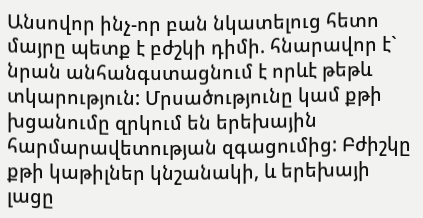Անսովոր ինչ-որ բան նկատելուց հետո մայրը պետք է բժշկի դիմի. հնարավոր է` նրան անհանգստացնում է որևէ թեթև տկարություն: Մրսածությունը կամ քթի խցանումը զրկում են երեխային հարմարավետության զգացումից: Բժիշկը քթի կաթիլներ կնշանակի, և երեխայի լացը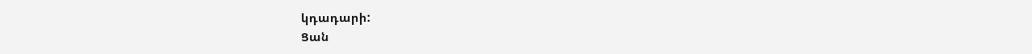կդադարի:
Ցան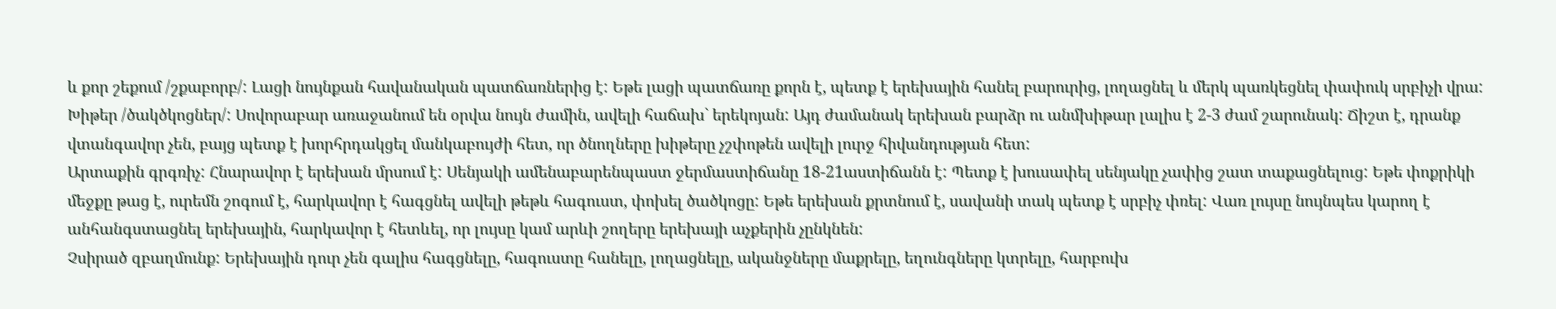և քոր շեքում /շքաբորբ/: Լացի նույնքան հավանական պատճառներից է: Եթե լացի պատճառը քորն է, պետք է երեխային հանել բարուրից, լողացնել և մերկ պառկեցնել փափուկ սրբիչի վրա:
Խիթեր /ծակծկոցներ/: Սովորաբար առաջանում են օրվա նույն ժամին, ավելի հաճախ` երեկոյան: Այդ ժամանակ երեխան բարձր ու անմխիթար լալիս է 2-3 ժամ շարունակ: Ճիշտ է, դրանք վտանգավոր չեն, բայց պետք է խորհրդակցել մանկաբույժի հետ, որ ծնողները խիթերը չշփոթեն ավելի լուրջ հիվանդության հետ:
Արտաքին գրգռիչ: Հնարավոր է երեխան մրսում է: Սենյակի ամենաբարենպաստ ջերմաստիճանը 18-21աստիճանն է: Պետք է խուսափել սենյակը չափից շատ տաքացնելուց: Եթե փոքրիկի մեջքը թաց է, ուրեմն շոգում է, հարկավոր է հագցնել ավելի թեթև հագուստ, փոխել ծածկոցը: Եթե երեխան քրտնում է, սավանի տակ պետք է սրբիչ փռել: Վառ լույսը նույնպես կարող է անհանգստացնել երեխային, հարկավոր է հետևել, որ լույսը կամ արևի շողերը երեխայի աչքերին չընկնեն:
Չսիրած զբաղմունք: Երեխային դուր չեն գալիս հագցնելը, հագուստը հանելը, լողացնելը, ականջները մաքրելը, եղունգները կտրելը, հարբուխ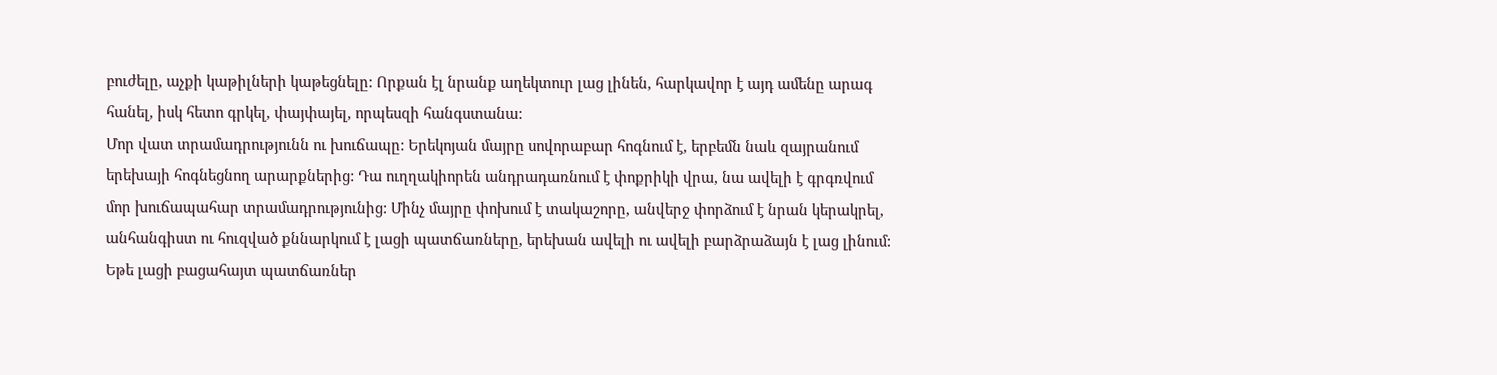բուժելը, աչքի կաթիլների կաթեցնելը: Որքան էլ նրանք աղեկտուր լաց լինեն, հարկավոր է այդ ամենը արագ հանել, իսկ հետո գրկել, փայփայել, որպեսզի հանգստանա:
Մոր վատ տրամադրությունն ու խուճապը: Երեկոյան մայրը սովորաբար հոգնում է, երբեմն նաև զայրանում երեխայի հոգնեցնող արարքներից: Դա ուղղակիորեն անդրադառնում է փոքրիկի վրա, նա ավելի է գրգռվում մոր խուճապահար տրամադրությունից: Մինչ մայրը փոխում է տակաշորը, անվերջ փորձում է նրան կերակրել, անհանգիստ ու հուզված քննարկում է լացի պատճառները, երեխան ավելի ու ավելի բարձրաձայն է լաց լինում: Եթե լացի բացահայտ պատճառներ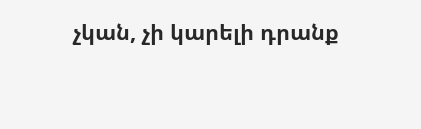չկան, չի կարելի դրանք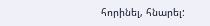հորինել, հնարել: